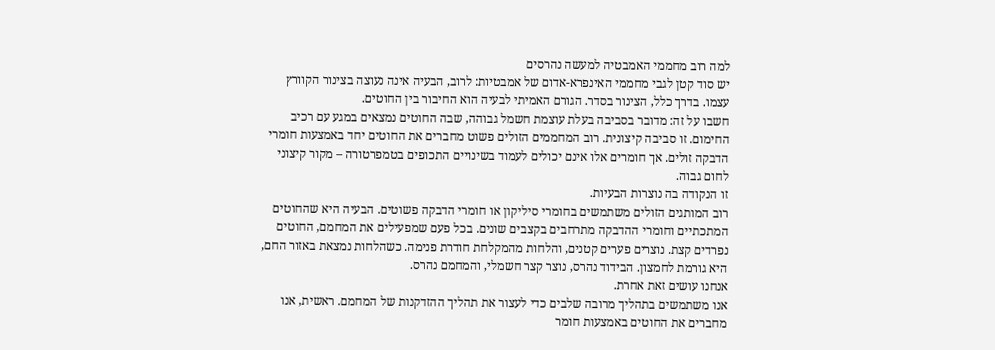למה רוב מחממי האמבטיה למעשה נהרסים
יש סוד קטן לגבי מחממי האינפרא-אדום של אמבטיות: לרוב, הבעיה אינה נעוצה בצינור הקוורץ עצמו. בדרך כלל, הצינור בסדר. הגורם האמיתי לבעיה הוא החיבור בין החוטים.
חשבו על זה: מדובר בסביבה בעלת עוצמת חשמל גבוהה, שבה החוטים נמצאים במגע עם רכיב החימום. זו סביבה קיצונית. רוב המחממים הזולים פשוט מחברים את החוטים יחד באמצעות חומרי הדבקה זולים. אך חומרים אלו אינם יכולים לעמוד בשינויים התכופים בטמפרטורה – מקור קיצוני לחום גבוה.
זו הנקודה בה נוצרות הבעיות.
רוב המותגים הזולים משתמשים בחומרי סיליקון או חומרי הדבקה פשוטים. הבעיה היא שהחוטים המתכתיים וחומרי ההדבקה מתרחבים בקצבים שונים. בכל פעם שמפעילים את המחמם, החוטים נפרדים קצת. נוצרים פערים קטנים, והלחות מהמקלחת חודרת פנימה. כשהלחות נמצאת באזור החם, היא גורמת לחמצון. הבידוד נהרס, נוצר קצר חשמלי, והמחמם נהרס.
אנחנו עושים זאת אחרת.
אנו משתמשים בתהליך מרובה שלבים כדי לעצור את תהליך ההזדקנות של המחמם. ראשית, אנו מחברים את החוטים באמצעות חומר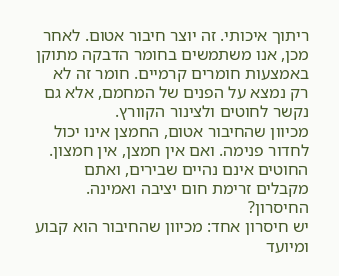ריתוך איכותי. זה יוצר חיבור אטום. לאחר מכן, אנו משתמשים בחומר הדבקה מתוקן באמצעות חומרים קרמיים. חומר זה לא רק נמצא על הפנים של המחמם, אלא גם נקשר לחוטים ולצינור הקוורץ.
מכיוון שהחיבור אטום, החמצן אינו יכול לחדור פנימה. ואם אין חמצן, אין חמצון. החוטים אינם נהיים שבירים, ואתם מקבלים זרימת חום יציבה ואמינה.
החיסרון?
יש חיסרון אחד: מכיוון שהחיבור הוא קבוע ומיועד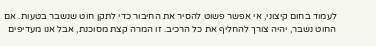לעמוד בחום קיצוני, אי אפשר פשוט להסיר את החיבור כדי לתקן חוט שנשבר בטעות. אם החוט נשבר, יהיה צורך להחליף את כל הרכיב. זו המרה קצת מסוכנת, אבל אנו מעדיפים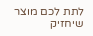לתת לכם מוצר שיחזיק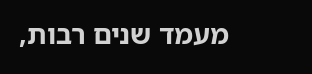מעמד שנים רבות,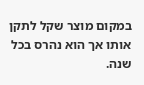במקום מוצר שקל לתקן אותו אך הוא נהרס בכל שנה.